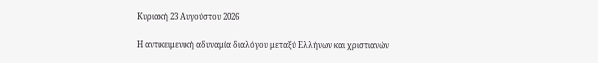Κυριακή 23 Αυγούστου 2026

Η αντικειμενική αδυναμία διαλόγου μεταξύ Ελλήνων και χριστιανών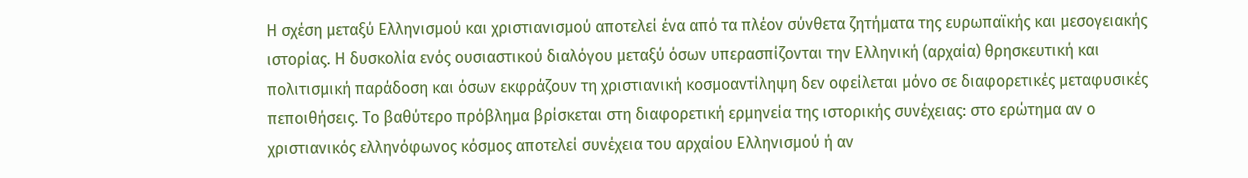Η σχέση μεταξύ Ελληνισμού και χριστιανισμού αποτελεί ένα από τα πλέον σύνθετα ζητήματα της ευρωπαϊκής και μεσογειακής ιστορίας. Η δυσκολία ενός ουσιαστικού διαλόγου μεταξύ όσων υπερασπίζονται την Ελληνική (αρχαία) θρησκευτική και πολιτισμική παράδοση και όσων εκφράζουν τη χριστιανική κοσμοαντίληψη δεν οφείλεται μόνο σε διαφορετικές μεταφυσικές πεποιθήσεις. Το βαθύτερο πρόβλημα βρίσκεται στη διαφορετική ερμηνεία της ιστορικής συνέχειας: στο ερώτημα αν ο χριστιανικός ελληνόφωνος κόσμος αποτελεί συνέχεια του αρχαίου Ελληνισμού ή αν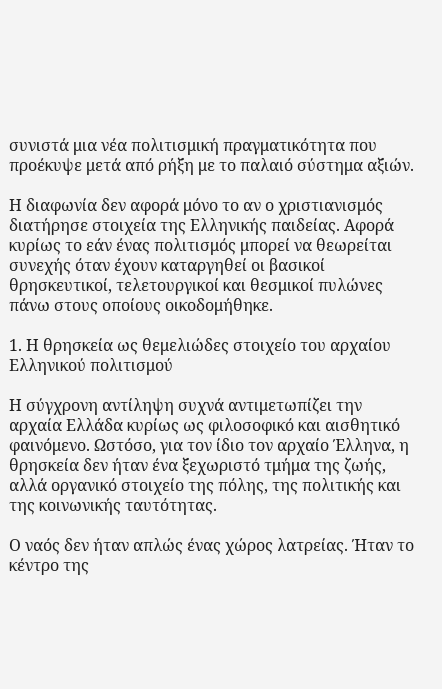συνιστά μια νέα πολιτισμική πραγματικότητα που προέκυψε μετά από ρήξη με το παλαιό σύστημα αξιών.

Η διαφωνία δεν αφορά μόνο το αν ο χριστιανισμός διατήρησε στοιχεία της Ελληνικής παιδείας. Αφορά κυρίως το εάν ένας πολιτισμός μπορεί να θεωρείται συνεχής όταν έχουν καταργηθεί οι βασικοί θρησκευτικοί, τελετουργικοί και θεσμικοί πυλώνες πάνω στους οποίους οικοδομήθηκε.

1. Η θρησκεία ως θεμελιώδες στοιχείο του αρχαίου Ελληνικού πολιτισμού

Η σύγχρονη αντίληψη συχνά αντιμετωπίζει την αρχαία Ελλάδα κυρίως ως φιλοσοφικό και αισθητικό φαινόμενο. Ωστόσο, για τον ίδιο τον αρχαίο Έλληνα, η θρησκεία δεν ήταν ένα ξεχωριστό τμήμα της ζωής, αλλά οργανικό στοιχείο της πόλης, της πολιτικής και της κοινωνικής ταυτότητας.

Ο ναός δεν ήταν απλώς ένας χώρος λατρείας. Ήταν το κέντρο της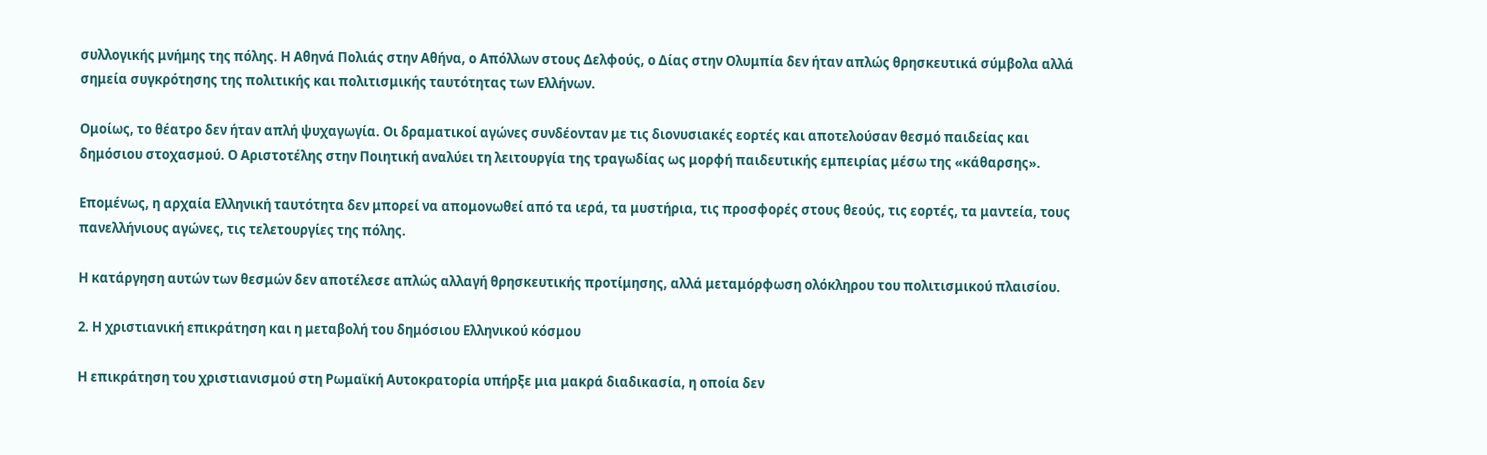συλλογικής μνήμης της πόλης. Η Αθηνά Πολιάς στην Αθήνα, ο Απόλλων στους Δελφούς, ο Δίας στην Ολυμπία δεν ήταν απλώς θρησκευτικά σύμβολα αλλά σημεία συγκρότησης της πολιτικής και πολιτισμικής ταυτότητας των Ελλήνων.

Ομοίως, το θέατρο δεν ήταν απλή ψυχαγωγία. Οι δραματικοί αγώνες συνδέονταν με τις διονυσιακές εορτές και αποτελούσαν θεσμό παιδείας και δημόσιου στοχασμού. Ο Αριστοτέλης στην Ποιητική αναλύει τη λειτουργία της τραγωδίας ως μορφή παιδευτικής εμπειρίας μέσω της «κάθαρσης».

Επομένως, η αρχαία Ελληνική ταυτότητα δεν μπορεί να απομονωθεί από τα ιερά, τα μυστήρια, τις προσφορές στους θεούς, τις εορτές, τα μαντεία, τους πανελλήνιους αγώνες, τις τελετουργίες της πόλης.

Η κατάργηση αυτών των θεσμών δεν αποτέλεσε απλώς αλλαγή θρησκευτικής προτίμησης, αλλά μεταμόρφωση ολόκληρου του πολιτισμικού πλαισίου.

2. Η χριστιανική επικράτηση και η μεταβολή του δημόσιου Ελληνικού κόσμου

Η επικράτηση του χριστιανισμού στη Ρωμαϊκή Αυτοκρατορία υπήρξε μια μακρά διαδικασία, η οποία δεν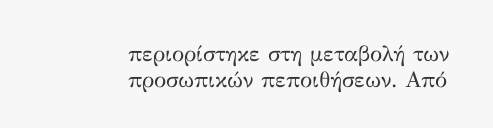περιορίστηκε στη μεταβολή των προσωπικών πεποιθήσεων. Από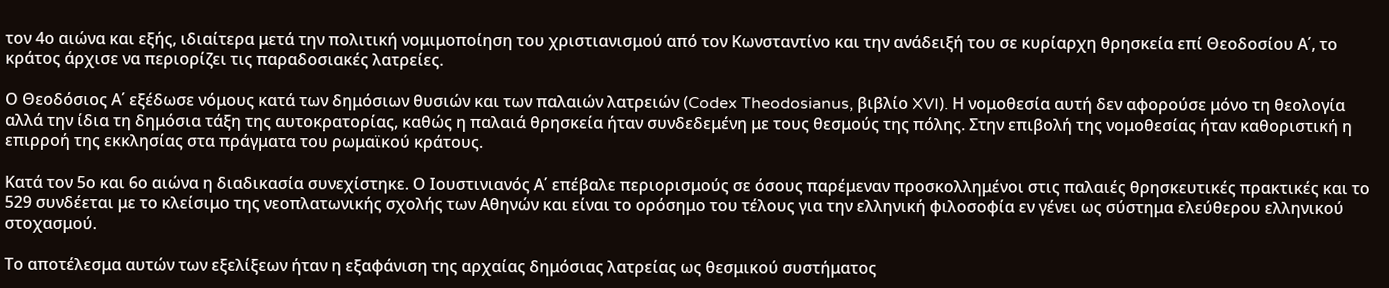τον 4ο αιώνα και εξής, ιδιαίτερα μετά την πολιτική νομιμοποίηση του χριστιανισμού από τον Κωνσταντίνο και την ανάδειξή του σε κυρίαρχη θρησκεία επί Θεοδοσίου Α΄, το κράτος άρχισε να περιορίζει τις παραδοσιακές λατρείες.

Ο Θεοδόσιος Α΄ εξέδωσε νόμους κατά των δημόσιων θυσιών και των παλαιών λατρειών (Codex Theodosianus, βιβλίο XVI). Η νομοθεσία αυτή δεν αφορούσε μόνο τη θεολογία αλλά την ίδια τη δημόσια τάξη της αυτοκρατορίας, καθώς η παλαιά θρησκεία ήταν συνδεδεμένη με τους θεσμούς της πόλης. Στην επιβολή της νομοθεσίας ήταν καθοριστική η επιρροή της εκκλησίας στα πράγματα του ρωμαϊκού κράτους.

Κατά τον 5ο και 6ο αιώνα η διαδικασία συνεχίστηκε. Ο Ιουστινιανός Α΄ επέβαλε περιορισμούς σε όσους παρέμεναν προσκολλημένοι στις παλαιές θρησκευτικές πρακτικές και το 529 συνδέεται με το κλείσιμο της νεοπλατωνικής σχολής των Αθηνών και είναι το ορόσημο του τέλους για την ελληνική φιλοσοφία εν γένει ως σύστημα ελεύθερου ελληνικού στοχασμού.

Το αποτέλεσμα αυτών των εξελίξεων ήταν η εξαφάνιση της αρχαίας δημόσιας λατρείας ως θεσμικού συστήματος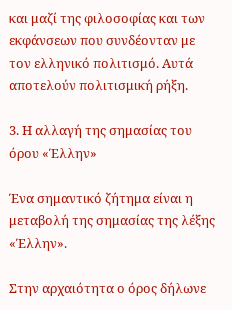και μαζί της φιλοσοφίας και των εκφάνσεων που συνδέονταν με τον ελληνικό πολιτισμό. Αυτά αποτελούν πολιτισμική ρήξη.

3. Η αλλαγή της σημασίας του όρου «Έλλην»

Ένα σημαντικό ζήτημα είναι η μεταβολή της σημασίας της λέξης «Έλλην».

Στην αρχαιότητα ο όρος δήλωνε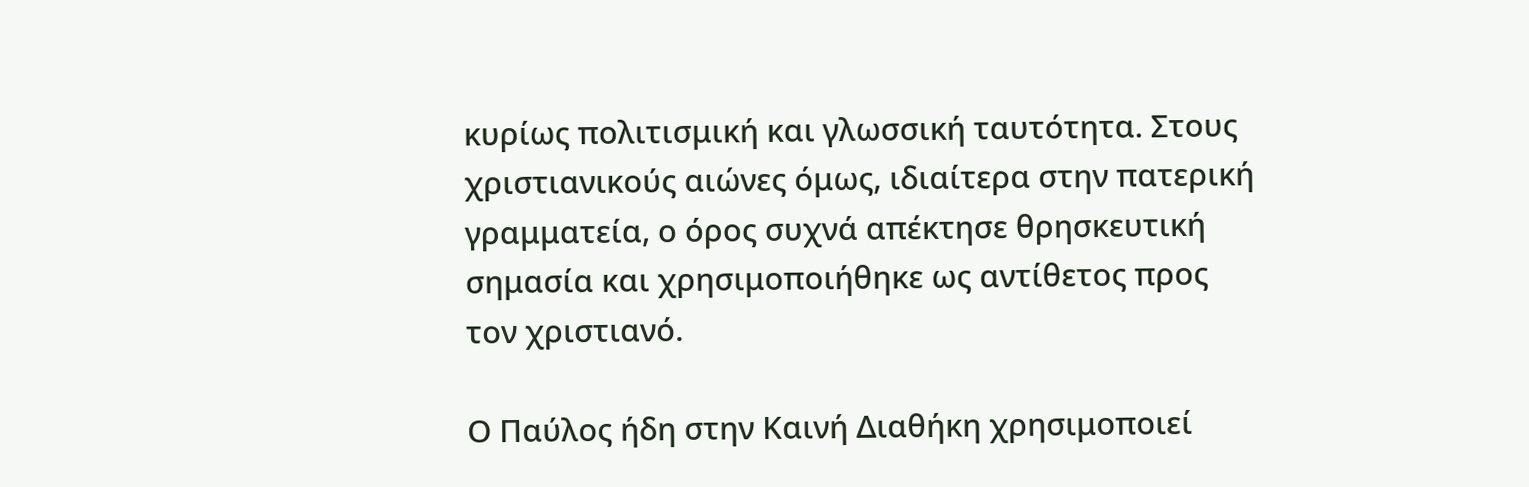κυρίως πολιτισμική και γλωσσική ταυτότητα. Στους χριστιανικούς αιώνες όμως, ιδιαίτερα στην πατερική γραμματεία, ο όρος συχνά απέκτησε θρησκευτική σημασία και χρησιμοποιήθηκε ως αντίθετος προς τον χριστιανό.

Ο Παύλος ήδη στην Καινή Διαθήκη χρησιμοποιεί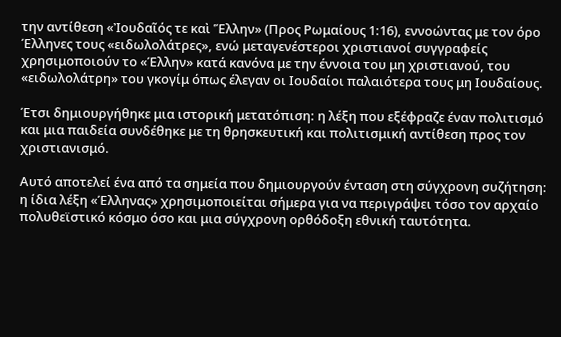την αντίθεση «Ἰουδαῖός τε καὶ Ἕλλην» (Προς Ρωμαίους 1:16), εννοώντας με τον όρο Έλληνες τους «ειδωλολάτρες», ενώ μεταγενέστεροι χριστιανοί συγγραφείς χρησιμοποιούν το «Έλλην» κατά κανόνα με την έννοια του μη χριστιανού, του «ειδωλολάτρη» του γκογίμ όπως έλεγαν οι Ιουδαίοι παλαιότερα τους μη Ιουδαίους.

Έτσι δημιουργήθηκε μια ιστορική μετατόπιση: η λέξη που εξέφραζε έναν πολιτισμό και μια παιδεία συνδέθηκε με τη θρησκευτική και πολιτισμική αντίθεση προς τον χριστιανισμό.

Αυτό αποτελεί ένα από τα σημεία που δημιουργούν ένταση στη σύγχρονη συζήτηση: η ίδια λέξη «Έλληνας» χρησιμοποιείται σήμερα για να περιγράψει τόσο τον αρχαίο πολυθεϊστικό κόσμο όσο και μια σύγχρονη ορθόδοξη εθνική ταυτότητα.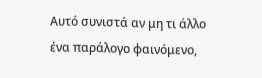Αυτό συνιστά αν μη τι άλλο ένα παράλογο φαινόμενο,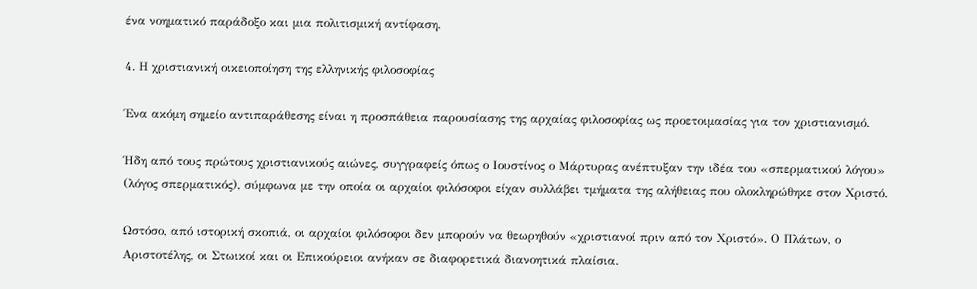ένα νοηματικό παράδοξο και μια πολιτισμική αντίφαση.

4. Η χριστιανική οικειοποίηση της ελληνικής φιλοσοφίας

Ένα ακόμη σημείο αντιπαράθεσης είναι η προσπάθεια παρουσίασης της αρχαίας φιλοσοφίας ως προετοιμασίας για τον χριστιανισμό.

Ήδη από τους πρώτους χριστιανικούς αιώνες, συγγραφείς όπως ο Ιουστίνος ο Μάρτυρας ανέπτυξαν την ιδέα του «σπερματικού λόγου» (λόγος σπερματικός), σύμφωνα με την οποία οι αρχαίοι φιλόσοφοι είχαν συλλάβει τμήματα της αλήθειας που ολοκληρώθηκε στον Χριστό.

Ωστόσο, από ιστορική σκοπιά, οι αρχαίοι φιλόσοφοι δεν μπορούν να θεωρηθούν «χριστιανοί πριν από τον Χριστό». Ο Πλάτων, ο Αριστοτέλης, οι Στωικοί και οι Επικούρειοι ανήκαν σε διαφορετικά διανοητικά πλαίσια.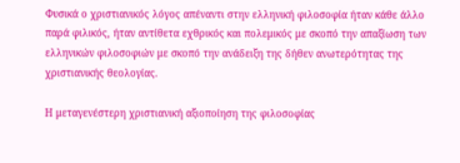Φυσικά ο χριστιανικός λόγος απέναντι στην ελληνική φιλοσοφία ήταν κάθε άλλο παρά φιλικός, ήταν αντίθετα εχθρικός και πολεμικός με σκοπό την απαξίωση των ελληνικών φιλοσοφιών με σκοπό την ανάδειξη της δήθεν ανωτερότητας της χριστιανικής θεολογίας.

Η μεταγενέστερη χριστιανική αξιοποίηση της φιλοσοφίας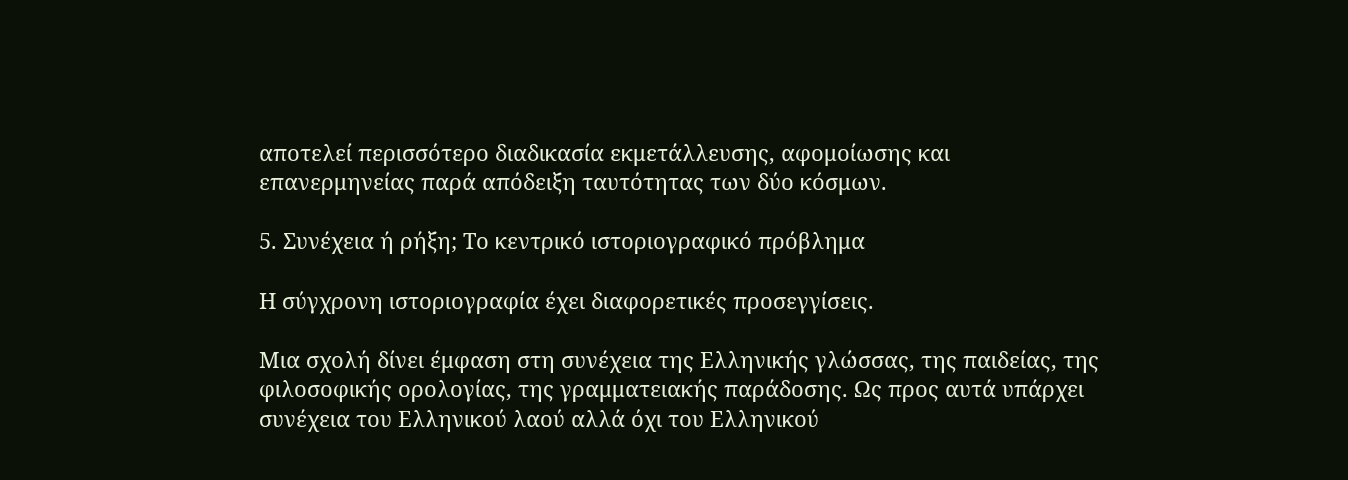αποτελεί περισσότερο διαδικασία εκμετάλλευσης, αφομοίωσης και επανερμηνείας παρά απόδειξη ταυτότητας των δύο κόσμων.

5. Συνέχεια ή ρήξη; Το κεντρικό ιστοριογραφικό πρόβλημα

Η σύγχρονη ιστοριογραφία έχει διαφορετικές προσεγγίσεις.

Μια σχολή δίνει έμφαση στη συνέχεια της Ελληνικής γλώσσας, της παιδείας, της φιλοσοφικής ορολογίας, της γραμματειακής παράδοσης. Ως προς αυτά υπάρχει συνέχεια του Ελληνικού λαού αλλά όχι του Ελληνικού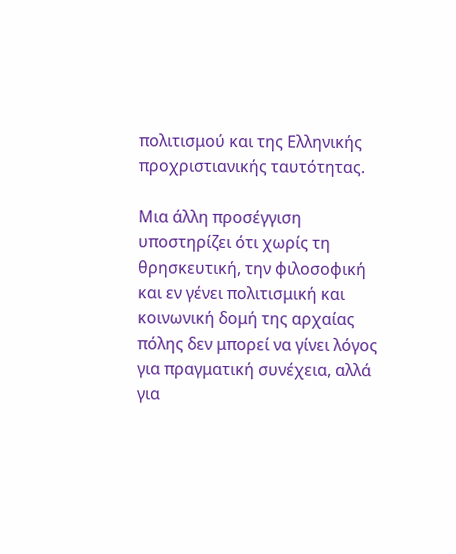πολιτισμού και της Ελληνικής προχριστιανικής ταυτότητας.

Μια άλλη προσέγγιση υποστηρίζει ότι χωρίς τη θρησκευτική, την φιλοσοφική και εν γένει πολιτισμική και κοινωνική δομή της αρχαίας πόλης δεν μπορεί να γίνει λόγος για πραγματική συνέχεια, αλλά για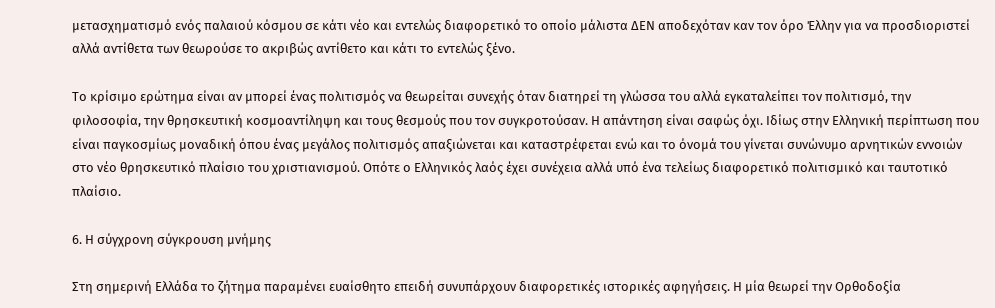μετασχηματισμό ενός παλαιού κόσμου σε κάτι νέο και εντελώς διαφορετικό το οποίο μάλιστα ΔΕΝ αποδεχόταν καν τον όρο Έλλην για να προσδιοριστεί αλλά αντίθετα των θεωρούσε το ακριβώς αντίθετο και κάτι το εντελώς ξένο.

Το κρίσιμο ερώτημα είναι αν μπορεί ένας πολιτισμός να θεωρείται συνεχής όταν διατηρεί τη γλώσσα του αλλά εγκαταλείπει τον πολιτισμό, την φιλοσοφία, την θρησκευτική κοσμοαντίληψη και τους θεσμούς που τον συγκροτούσαν. Η απάντηση είναι σαφώς όχι. Ιδίως στην Ελληνική περίπτωση που είναι παγκοσμίως μοναδική όπου ένας μεγάλος πολιτισμός απαξιώνεται και καταστρέφεται ενώ και το όνομά του γίνεται συνώνυμο αρνητικών εννοιών στο νέο θρησκευτικό πλαίσιο του χριστιανισμού. Οπότε ο Ελληνικός λαός έχει συνέχεια αλλά υπό ένα τελείως διαφορετικό πολιτισμικό και ταυτοτικό πλαίσιο.

6. Η σύγχρονη σύγκρουση μνήμης

Στη σημερινή Ελλάδα το ζήτημα παραμένει ευαίσθητο επειδή συνυπάρχουν διαφορετικές ιστορικές αφηγήσεις. Η μία θεωρεί την Ορθοδοξία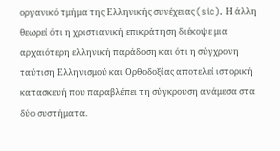οργανικό τμήμα της Ελληνικής συνέχειας (sic). Η άλλη θεωρεί ότι η χριστιανική επικράτηση διέκοψε μια αρχαιότερη ελληνική παράδοση και ότι η σύγχρονη ταύτιση Ελληνισμού και Ορθοδοξίας αποτελεί ιστορική κατασκευή που παραβλέπει τη σύγκρουση ανάμεσα στα δύο συστήματα.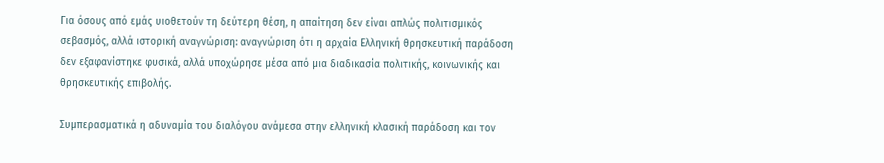Για όσους από εμάς υιοθετούν τη δεύτερη θέση, η απαίτηση δεν είναι απλώς πολιτισμικός σεβασμός, αλλά ιστορική αναγνώριση: αναγνώριση ότι η αρχαία Ελληνική θρησκευτική παράδοση δεν εξαφανίστηκε φυσικά, αλλά υποχώρησε μέσα από μια διαδικασία πολιτικής, κοινωνικής και θρησκευτικής επιβολής.

Συμπερασματικά η αδυναμία του διαλόγου ανάμεσα στην ελληνική κλασική παράδοση και τον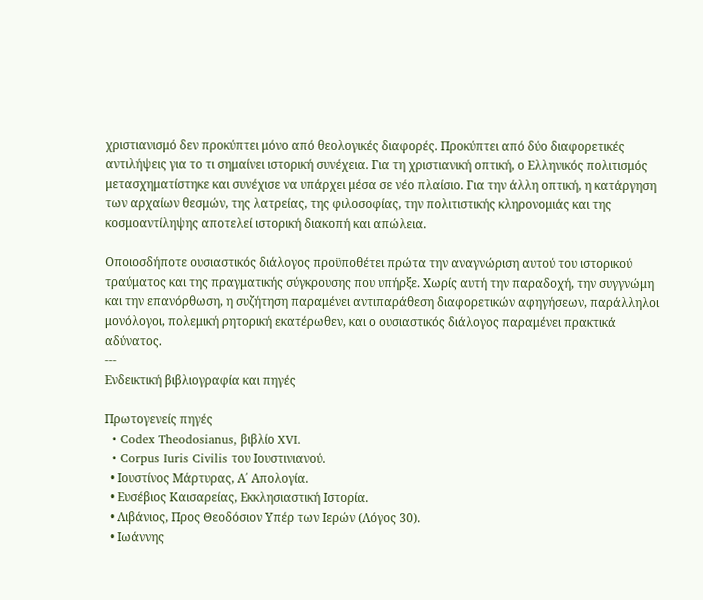χριστιανισμό δεν προκύπτει μόνο από θεολογικές διαφορές. Προκύπτει από δύο διαφορετικές αντιλήψεις για το τι σημαίνει ιστορική συνέχεια. Για τη χριστιανική οπτική, ο Ελληνικός πολιτισμός μετασχηματίστηκε και συνέχισε να υπάρχει μέσα σε νέο πλαίσιο. Για την άλλη οπτική, η κατάργηση των αρχαίων θεσμών, της λατρείας, της φιλοσοφίας, την πολιτιστικής κληρονομιάς και της κοσμοαντίληψης αποτελεί ιστορική διακοπή και απώλεια.

Οποιοσδήποτε ουσιαστικός διάλογος προϋποθέτει πρώτα την αναγνώριση αυτού του ιστορικού τραύματος και της πραγματικής σύγκρουσης που υπήρξε. Χωρίς αυτή την παραδοχή, την συγγνώμη και την επανόρθωση, η συζήτηση παραμένει αντιπαράθεση διαφορετικών αφηγήσεων, παράλληλοι μονόλογοι, πολεμική ρητορική εκατέρωθεν, και ο ουσιαστικός διάλογος παραμένει πρακτικά αδύνατος.
---
Ενδεικτική βιβλιογραφία και πηγές

Πρωτογενείς πηγές
  • Codex Theodosianus, βιβλίο XVI.
  • Corpus Iuris Civilis του Ιουστινιανού.
  • Ιουστίνος Μάρτυρας, Α΄ Απολογία.
  • Ευσέβιος Καισαρείας, Εκκλησιαστική Ιστορία.
  • Λιβάνιος, Προς Θεοδόσιον Υπέρ των Ιερών (Λόγος 30).
  • Ιωάννης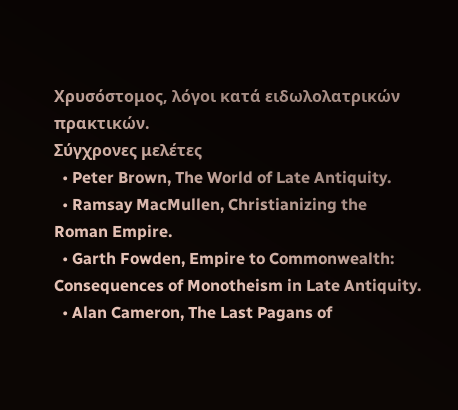Χρυσόστομος, λόγοι κατά ειδωλολατρικών πρακτικών.
Σύγχρονες μελέτες
  • Peter Brown, The World of Late Antiquity.
  • Ramsay MacMullen, Christianizing the Roman Empire.
  • Garth Fowden, Empire to Commonwealth: Consequences of Monotheism in Late Antiquity.
  • Alan Cameron, The Last Pagans of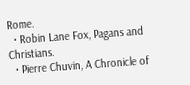Rome.
  • Robin Lane Fox, Pagans and Christians.
  • Pierre Chuvin, A Chronicle of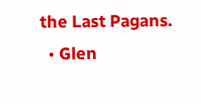the Last Pagans.
  • Glen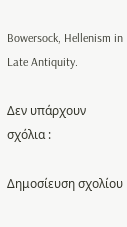Bowersock, Hellenism in Late Antiquity.

Δεν υπάρχουν σχόλια :

Δημοσίευση σχολίου